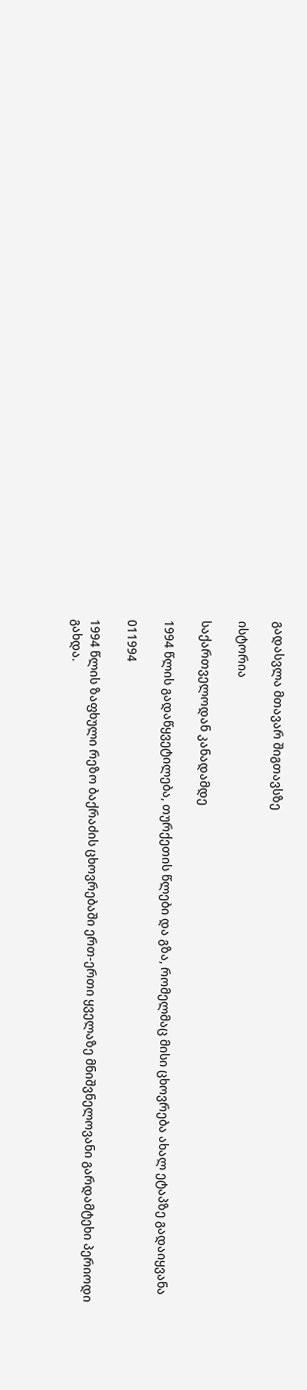გადასვლა მთავარ შიგთავსზე

ისტორია

საქართველოდან კანადამდე

1994 წლის გადაწყვეტილება, თურქეთის წლები და გზა, რომელმაც მისი ცხოვრება ახალ ეტაპზე გადაიყვანა

011994

1994 წლის ზაფხული რეზო ბაქრაძის ცხოვრებაში ერთ-ერთი ყველაზე მნიშვნელოვანი გარდამტეხი პერიოდი გახდა.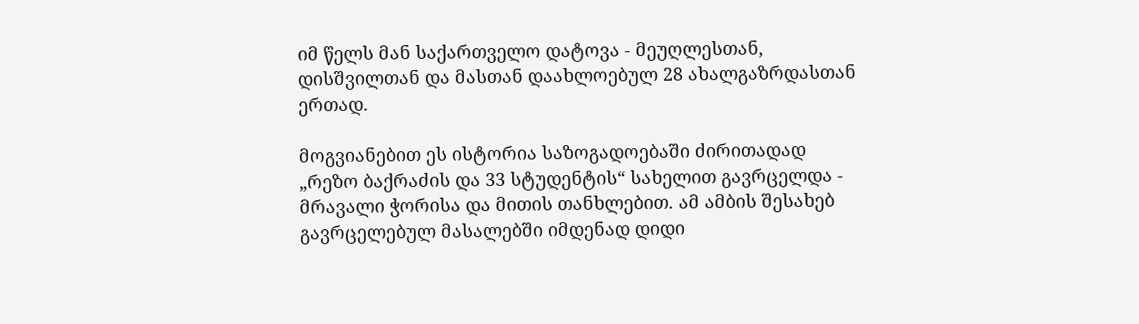იმ წელს მან საქართველო დატოვა - მეუღლესთან, დისშვილთან და მასთან დაახლოებულ 28 ახალგაზრდასთან ერთად.

მოგვიანებით ეს ისტორია საზოგადოებაში ძირითადად „რეზო ბაქრაძის და 33 სტუდენტის“ სახელით გავრცელდა - მრავალი ჭორისა და მითის თანხლებით. ამ ამბის შესახებ გავრცელებულ მასალებში იმდენად დიდი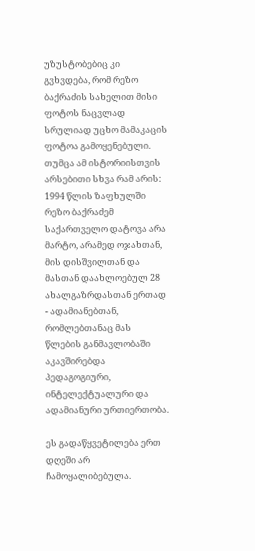უზუსტობებიც კი გვხვდება, რომ რეზო ბაქრაძის სახელით მისი ფოტოს ნაცვლად სრულიად უცხო მამაკაცის ფოტოა გამოყენებული. თუმცა ამ ისტორიისთვის არსებითი სხვა რამ არის: 1994 წლის ზაფხულში რეზო ბაქრაძემ საქართველო დატოვა არა მარტო, არამედ ოჯახთან, მის დისშვილთან და მასთან დაახლოებულ 28 ახალგაზრდასთან ერთად - ადამიანებთან, რომლებთანაც მას წლების განმავლობაში აკავშირებდა პედაგოგიური, ინტელექტუალური და ადამიანური ურთიერთობა.

ეს გადაწყვეტილება ერთ დღეში არ ჩამოყალიბებულა.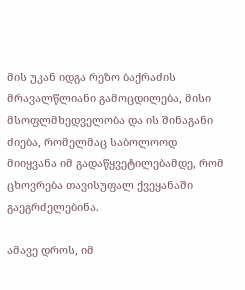მის უკან იდგა რეზო ბაქრაძის მრავალწლიანი გამოცდილება, მისი მსოფლმხედველობა და ის შინაგანი ძიება, რომელმაც საბოლოოდ მიიყვანა იმ გადაწყვეტილებამდე, რომ ცხოვრება თავისუფალ ქვეყანაში გაეგრძელებინა.

ამავე დროს, იმ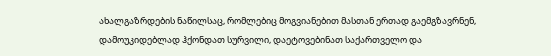ახალგაზრდების ნაწილსაც, რომლებიც მოგვიანებით მასთან ერთად გაემგზავრნენ, დამოუკიდებლად ჰქონდათ სურვილი, დაეტოვებინათ საქართველო და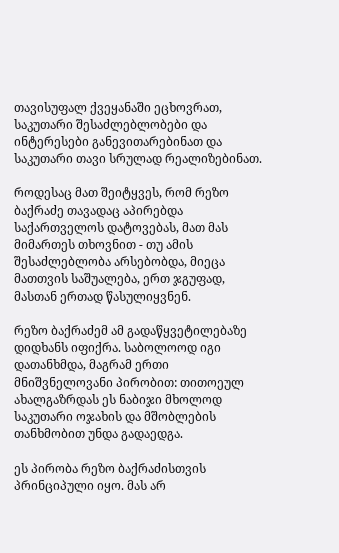თავისუფალ ქვეყანაში ეცხოვრათ, საკუთარი შესაძლებლობები და ინტერესები განევითარებინათ და საკუთარი თავი სრულად რეალიზებინათ.

როდესაც მათ შეიტყვეს, რომ რეზო ბაქრაძე თავადაც აპირებდა საქართველოს დატოვებას, მათ მას მიმართეს თხოვნით - თუ ამის შესაძლებლობა არსებობდა, მიეცა მათთვის საშუალება, ერთ ჯგუფად, მასთან ერთად წასულიყვნენ.

რეზო ბაქრაძემ ამ გადაწყვეტილებაზე დიდხანს იფიქრა. საბოლოოდ იგი დათანხმდა, მაგრამ ერთი მნიშვნელოვანი პირობით: თითოეულ ახალგაზრდას ეს ნაბიჯი მხოლოდ საკუთარი ოჯახის და მშობლების თანხმობით უნდა გადაედგა.

ეს პირობა რეზო ბაქრაძისთვის პრინციპული იყო. მას არ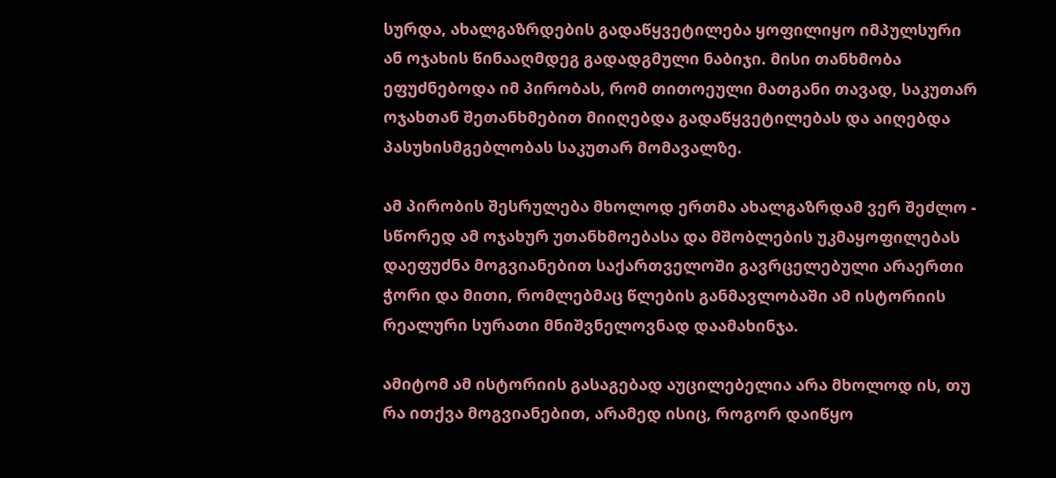სურდა, ახალგაზრდების გადაწყვეტილება ყოფილიყო იმპულსური ან ოჯახის წინააღმდეგ გადადგმული ნაბიჯი. მისი თანხმობა ეფუძნებოდა იმ პირობას, რომ თითოეული მათგანი თავად, საკუთარ ოჯახთან შეთანხმებით მიიღებდა გადაწყვეტილებას და აიღებდა პასუხისმგებლობას საკუთარ მომავალზე.

ამ პირობის შესრულება მხოლოდ ერთმა ახალგაზრდამ ვერ შეძლო - სწორედ ამ ოჯახურ უთანხმოებასა და მშობლების უკმაყოფილებას დაეფუძნა მოგვიანებით საქართველოში გავრცელებული არაერთი ჭორი და მითი, რომლებმაც წლების განმავლობაში ამ ისტორიის რეალური სურათი მნიშვნელოვნად დაამახინჯა.

ამიტომ ამ ისტორიის გასაგებად აუცილებელია არა მხოლოდ ის, თუ რა ითქვა მოგვიანებით, არამედ ისიც, როგორ დაიწყო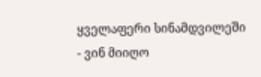ყველაფერი სინამდვილეში - ვინ მიიღო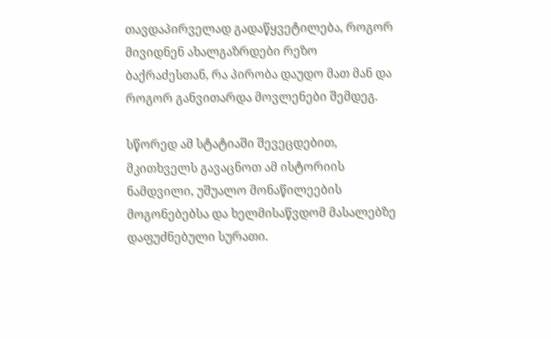თავდაპირველად გადაწყვეტილება, როგორ მივიდნენ ახალგაზრდები რეზო ბაქრაძესთან, რა პირობა დაუდო მათ მან და როგორ განვითარდა მოვლენები შემდეგ.

სწორედ ამ სტატიაში შევეცდებით, მკითხველს გავაცნოთ ამ ისტორიის ნამდვილი, უშუალო მონაწილეების მოგონებებსა და ხელმისაწვდომ მასალებზე დაფუძნებული სურათი.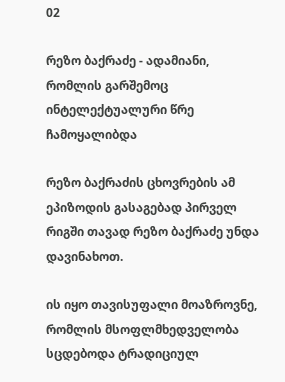02

რეზო ბაქრაძე - ადამიანი, რომლის გარშემოც ინტელექტუალური წრე ჩამოყალიბდა

რეზო ბაქრაძის ცხოვრების ამ ეპიზოდის გასაგებად პირველ რიგში თავად რეზო ბაქრაძე უნდა დავინახოთ.

ის იყო თავისუფალი მოაზროვნე, რომლის მსოფლმხედველობა სცდებოდა ტრადიციულ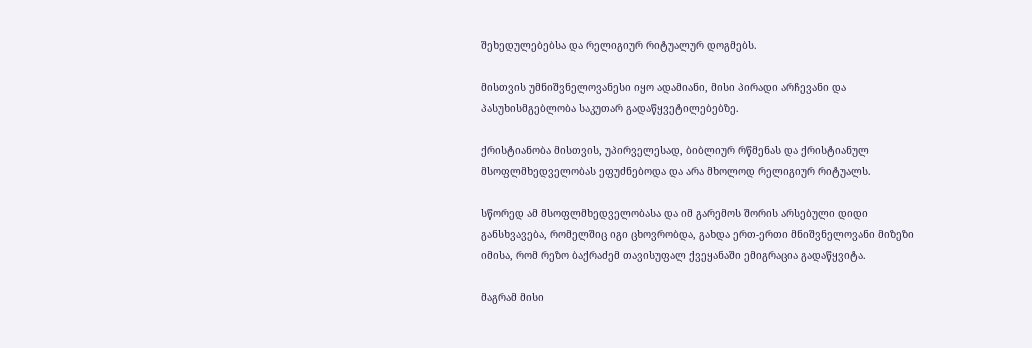შეხედულებებსა და რელიგიურ რიტუალურ დოგმებს.

მისთვის უმნიშვნელოვანესი იყო ადამიანი, მისი პირადი არჩევანი და პასუხისმგებლობა საკუთარ გადაწყვეტილებებზე.

ქრისტიანობა მისთვის, უპირველესად, ბიბლიურ რწმენას და ქრისტიანულ მსოფლმხედველობას ეფუძნებოდა და არა მხოლოდ რელიგიურ რიტუალს.

სწორედ ამ მსოფლმხედველობასა და იმ გარემოს შორის არსებული დიდი განსხვავება, რომელშიც იგი ცხოვრობდა, გახდა ერთ-ერთი მნიშვნელოვანი მიზეზი იმისა, რომ რეზო ბაქრაძემ თავისუფალ ქვეყანაში ემიგრაცია გადაწყვიტა.

მაგრამ მისი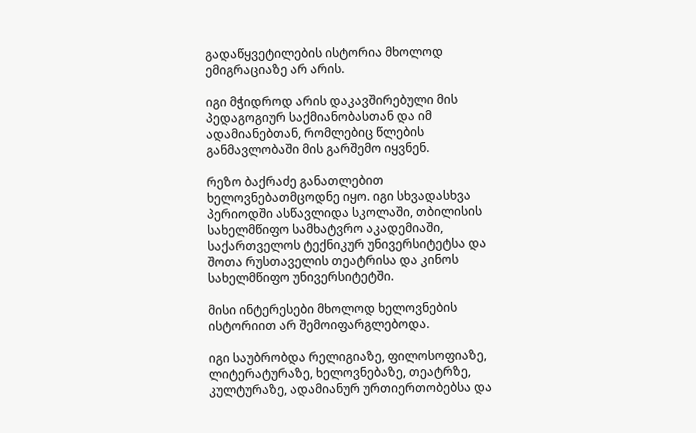გადაწყვეტილების ისტორია მხოლოდ ემიგრაციაზე არ არის.

იგი მჭიდროდ არის დაკავშირებული მის პედაგოგიურ საქმიანობასთან და იმ ადამიანებთან, რომლებიც წლების განმავლობაში მის გარშემო იყვნენ.

რეზო ბაქრაძე განათლებით ხელოვნებათმცოდნე იყო. იგი სხვადასხვა პერიოდში ასწავლიდა სკოლაში, თბილისის სახელმწიფო სამხატვრო აკადემიაში, საქართველოს ტექნიკურ უნივერსიტეტსა და შოთა რუსთაველის თეატრისა და კინოს სახელმწიფო უნივერსიტეტში.

მისი ინტერესები მხოლოდ ხელოვნების ისტორიით არ შემოიფარგლებოდა.

იგი საუბრობდა რელიგიაზე, ფილოსოფიაზე, ლიტერატურაზე, ხელოვნებაზე, თეატრზე, კულტურაზე, ადამიანურ ურთიერთობებსა და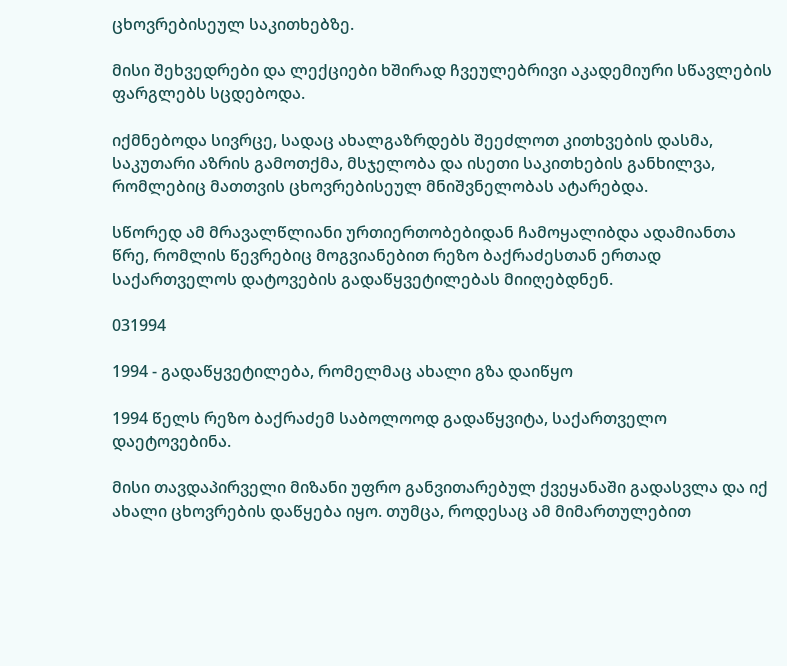ცხოვრებისეულ საკითხებზე.

მისი შეხვედრები და ლექციები ხშირად ჩვეულებრივი აკადემიური სწავლების ფარგლებს სცდებოდა.

იქმნებოდა სივრცე, სადაც ახალგაზრდებს შეეძლოთ კითხვების დასმა, საკუთარი აზრის გამოთქმა, მსჯელობა და ისეთი საკითხების განხილვა, რომლებიც მათთვის ცხოვრებისეულ მნიშვნელობას ატარებდა.

სწორედ ამ მრავალწლიანი ურთიერთობებიდან ჩამოყალიბდა ადამიანთა წრე, რომლის წევრებიც მოგვიანებით რეზო ბაქრაძესთან ერთად საქართველოს დატოვების გადაწყვეტილებას მიიღებდნენ.

031994

1994 - გადაწყვეტილება, რომელმაც ახალი გზა დაიწყო

1994 წელს რეზო ბაქრაძემ საბოლოოდ გადაწყვიტა, საქართველო დაეტოვებინა.

მისი თავდაპირველი მიზანი უფრო განვითარებულ ქვეყანაში გადასვლა და იქ ახალი ცხოვრების დაწყება იყო. თუმცა, როდესაც ამ მიმართულებით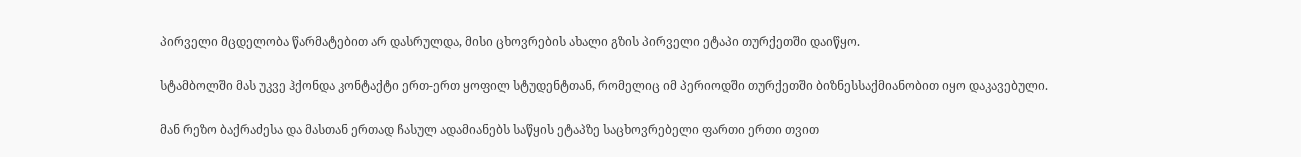პირველი მცდელობა წარმატებით არ დასრულდა, მისი ცხოვრების ახალი გზის პირველი ეტაპი თურქეთში დაიწყო.

სტამბოლში მას უკვე ჰქონდა კონტაქტი ერთ-ერთ ყოფილ სტუდენტთან, რომელიც იმ პერიოდში თურქეთში ბიზნესსაქმიანობით იყო დაკავებული.

მან რეზო ბაქრაძესა და მასთან ერთად ჩასულ ადამიანებს საწყის ეტაპზე საცხოვრებელი ფართი ერთი თვით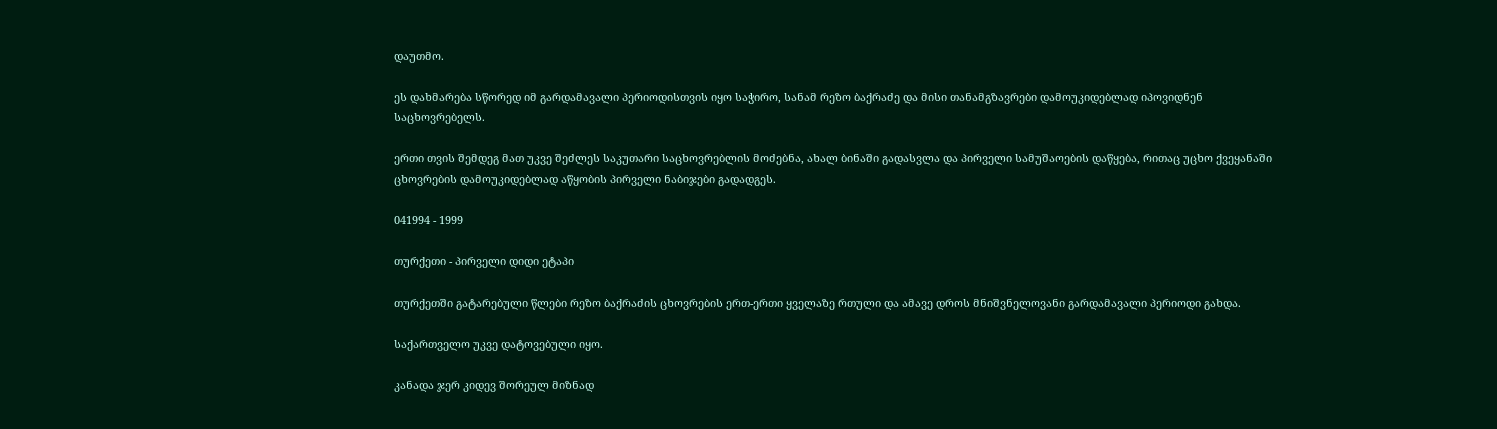დაუთმო.

ეს დახმარება სწორედ იმ გარდამავალი პერიოდისთვის იყო საჭირო, სანამ რეზო ბაქრაძე და მისი თანამგზავრები დამოუკიდებლად იპოვიდნენ საცხოვრებელს.

ერთი თვის შემდეგ მათ უკვე შეძლეს საკუთარი საცხოვრებლის მოძებნა, ახალ ბინაში გადასვლა და პირველი სამუშაოების დაწყება, რითაც უცხო ქვეყანაში ცხოვრების დამოუკიდებლად აწყობის პირველი ნაბიჯები გადადგეს.

041994 - 1999

თურქეთი - პირველი დიდი ეტაპი

თურქეთში გატარებული წლები რეზო ბაქრაძის ცხოვრების ერთ-ერთი ყველაზე რთული და ამავე დროს მნიშვნელოვანი გარდამავალი პერიოდი გახდა.

საქართველო უკვე დატოვებული იყო.

კანადა ჯერ კიდევ შორეულ მიზნად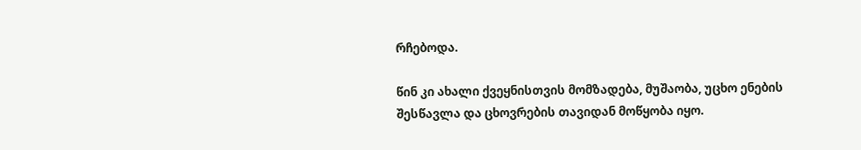რჩებოდა.

წინ კი ახალი ქვეყნისთვის მომზადება, მუშაობა, უცხო ენების შესწავლა და ცხოვრების თავიდან მოწყობა იყო.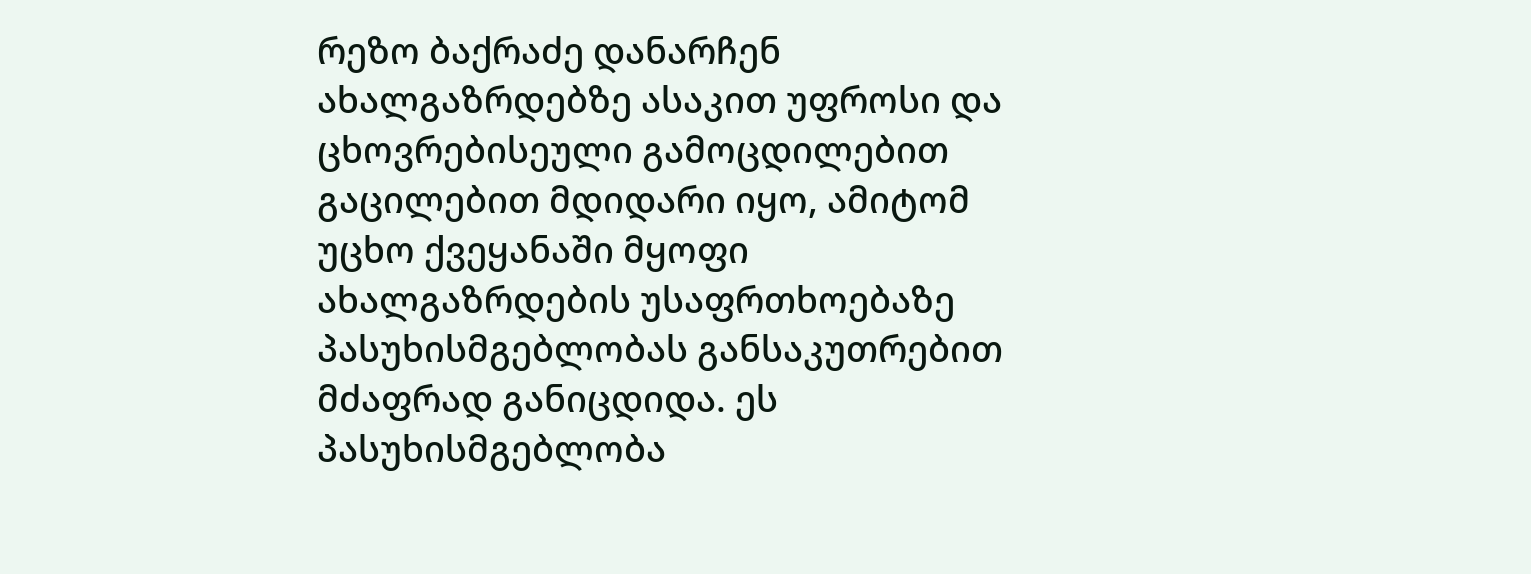რეზო ბაქრაძე დანარჩენ ახალგაზრდებზე ასაკით უფროსი და ცხოვრებისეული გამოცდილებით გაცილებით მდიდარი იყო, ამიტომ უცხო ქვეყანაში მყოფი ახალგაზრდების უსაფრთხოებაზე პასუხისმგებლობას განსაკუთრებით მძაფრად განიცდიდა. ეს პასუხისმგებლობა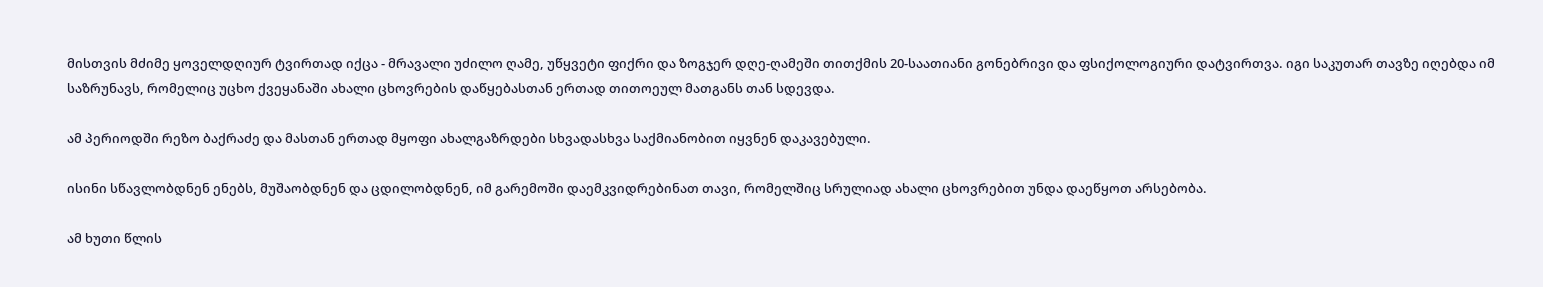მისთვის მძიმე ყოველდღიურ ტვირთად იქცა - მრავალი უძილო ღამე, უწყვეტი ფიქრი და ზოგჯერ დღე-ღამეში თითქმის 20-საათიანი გონებრივი და ფსიქოლოგიური დატვირთვა. იგი საკუთარ თავზე იღებდა იმ საზრუნავს, რომელიც უცხო ქვეყანაში ახალი ცხოვრების დაწყებასთან ერთად თითოეულ მათგანს თან სდევდა.

ამ პერიოდში რეზო ბაქრაძე და მასთან ერთად მყოფი ახალგაზრდები სხვადასხვა საქმიანობით იყვნენ დაკავებული.

ისინი სწავლობდნენ ენებს, მუშაობდნენ და ცდილობდნენ, იმ გარემოში დაემკვიდრებინათ თავი, რომელშიც სრულიად ახალი ცხოვრებით უნდა დაეწყოთ არსებობა.

ამ ხუთი წლის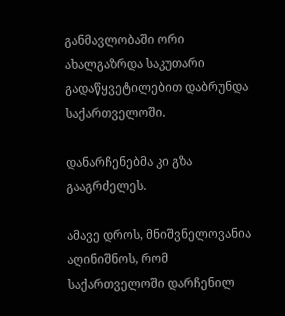განმავლობაში ორი ახალგაზრდა საკუთარი გადაწყვეტილებით დაბრუნდა საქართველოში.

დანარჩენებმა კი გზა გააგრძელეს.

ამავე დროს, მნიშვნელოვანია აღინიშნოს, რომ საქართველოში დარჩენილ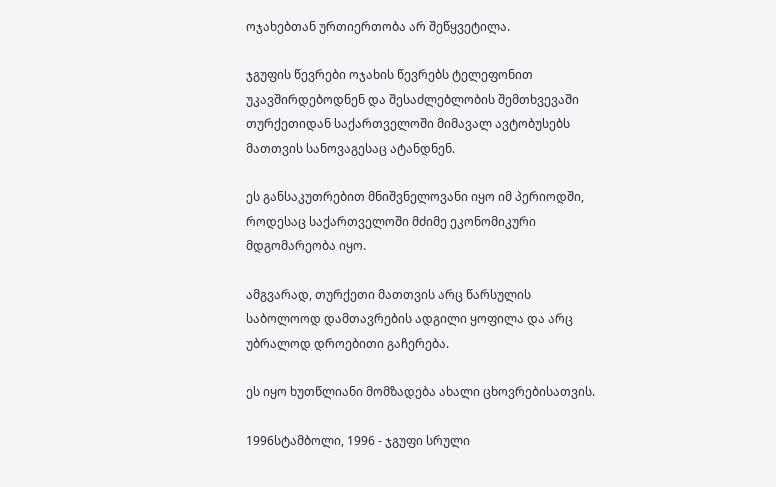ოჯახებთან ურთიერთობა არ შეწყვეტილა.

ჯგუფის წევრები ოჯახის წევრებს ტელეფონით უკავშირდებოდნენ და შესაძლებლობის შემთხვევაში თურქეთიდან საქართველოში მიმავალ ავტობუსებს მათთვის სანოვაგესაც ატანდნენ.

ეს განსაკუთრებით მნიშვნელოვანი იყო იმ პერიოდში, როდესაც საქართველოში მძიმე ეკონომიკური მდგომარეობა იყო.

ამგვარად, თურქეთი მათთვის არც წარსულის საბოლოოდ დამთავრების ადგილი ყოფილა და არც უბრალოდ დროებითი გაჩერება.

ეს იყო ხუთწლიანი მომზადება ახალი ცხოვრებისათვის.

1996სტამბოლი, 1996 - ჯგუფი სრული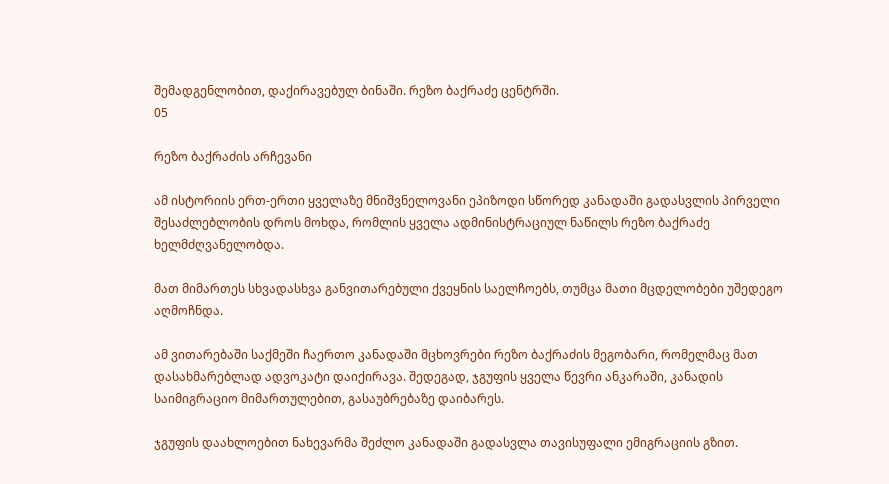შემადგენლობით, დაქირავებულ ბინაში. რეზო ბაქრაძე ცენტრში.
05

რეზო ბაქრაძის არჩევანი

ამ ისტორიის ერთ-ერთი ყველაზე მნიშვნელოვანი ეპიზოდი სწორედ კანადაში გადასვლის პირველი შესაძლებლობის დროს მოხდა, რომლის ყველა ადმინისტრაციულ ნაწილს რეზო ბაქრაძე ხელმძღვანელობდა.

მათ მიმართეს სხვადასხვა განვითარებული ქვეყნის საელჩოებს, თუმცა მათი მცდელობები უშედეგო აღმოჩნდა.

ამ ვითარებაში საქმეში ჩაერთო კანადაში მცხოვრები რეზო ბაქრაძის მეგობარი, რომელმაც მათ დასახმარებლად ადვოკატი დაიქირავა. შედეგად, ჯგუფის ყველა წევრი ანკარაში, კანადის საიმიგრაციო მიმართულებით, გასაუბრებაზე დაიბარეს.

ჯგუფის დაახლოებით ნახევარმა შეძლო კანადაში გადასვლა თავისუფალი ემიგრაციის გზით.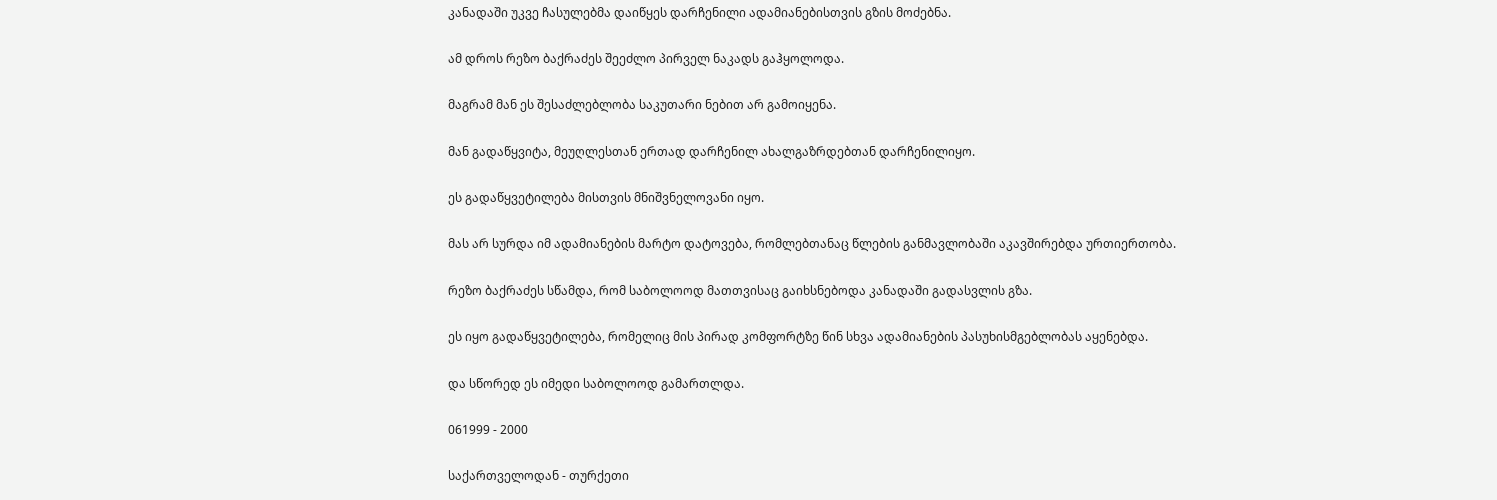კანადაში უკვე ჩასულებმა დაიწყეს დარჩენილი ადამიანებისთვის გზის მოძებნა.

ამ დროს რეზო ბაქრაძეს შეეძლო პირველ ნაკადს გაჰყოლოდა.

მაგრამ მან ეს შესაძლებლობა საკუთარი ნებით არ გამოიყენა.

მან გადაწყვიტა, მეუღლესთან ერთად დარჩენილ ახალგაზრდებთან დარჩენილიყო.

ეს გადაწყვეტილება მისთვის მნიშვნელოვანი იყო.

მას არ სურდა იმ ადამიანების მარტო დატოვება, რომლებთანაც წლების განმავლობაში აკავშირებდა ურთიერთობა.

რეზო ბაქრაძეს სწამდა, რომ საბოლოოდ მათთვისაც გაიხსნებოდა კანადაში გადასვლის გზა.

ეს იყო გადაწყვეტილება, რომელიც მის პირად კომფორტზე წინ სხვა ადამიანების პასუხისმგებლობას აყენებდა.

და სწორედ ეს იმედი საბოლოოდ გამართლდა.

061999 - 2000

საქართველოდან - თურქეთი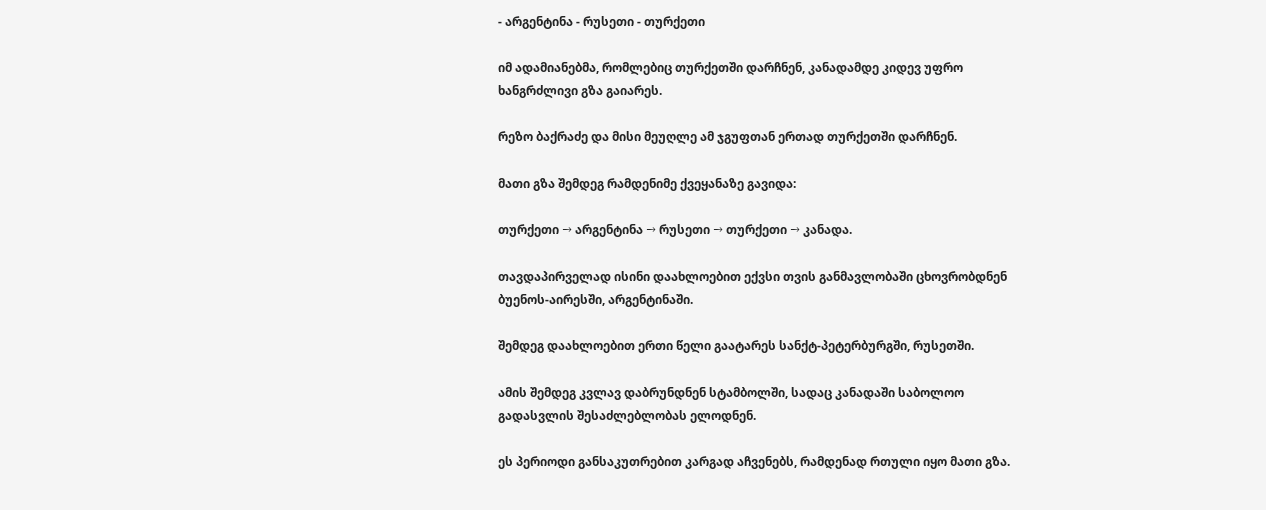- არგენტინა - რუსეთი - თურქეთი

იმ ადამიანებმა, რომლებიც თურქეთში დარჩნენ, კანადამდე კიდევ უფრო ხანგრძლივი გზა გაიარეს.

რეზო ბაქრაძე და მისი მეუღლე ამ ჯგუფთან ერთად თურქეთში დარჩნენ.

მათი გზა შემდეგ რამდენიმე ქვეყანაზე გავიდა:

თურქეთი → არგენტინა → რუსეთი → თურქეთი → კანადა.

თავდაპირველად ისინი დაახლოებით ექვსი თვის განმავლობაში ცხოვრობდნენ ბუენოს-აირესში, არგენტინაში.

შემდეგ დაახლოებით ერთი წელი გაატარეს სანქტ-პეტერბურგში, რუსეთში.

ამის შემდეგ კვლავ დაბრუნდნენ სტამბოლში, სადაც კანადაში საბოლოო გადასვლის შესაძლებლობას ელოდნენ.

ეს პერიოდი განსაკუთრებით კარგად აჩვენებს, რამდენად რთული იყო მათი გზა.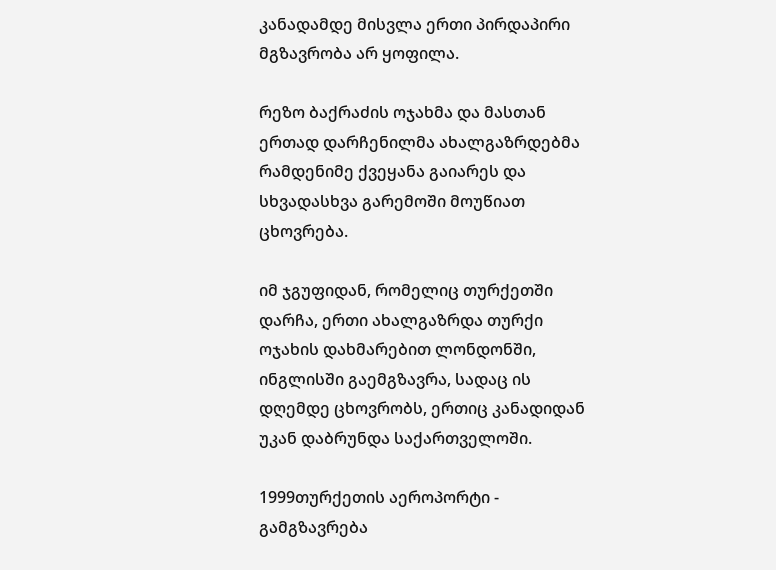კანადამდე მისვლა ერთი პირდაპირი მგზავრობა არ ყოფილა.

რეზო ბაქრაძის ოჯახმა და მასთან ერთად დარჩენილმა ახალგაზრდებმა რამდენიმე ქვეყანა გაიარეს და სხვადასხვა გარემოში მოუწიათ ცხოვრება.

იმ ჯგუფიდან, რომელიც თურქეთში დარჩა, ერთი ახალგაზრდა თურქი ოჯახის დახმარებით ლონდონში, ინგლისში გაემგზავრა, სადაც ის დღემდე ცხოვრობს, ერთიც კანადიდან უკან დაბრუნდა საქართველოში.

1999თურქეთის აეროპორტი - გამგზავრება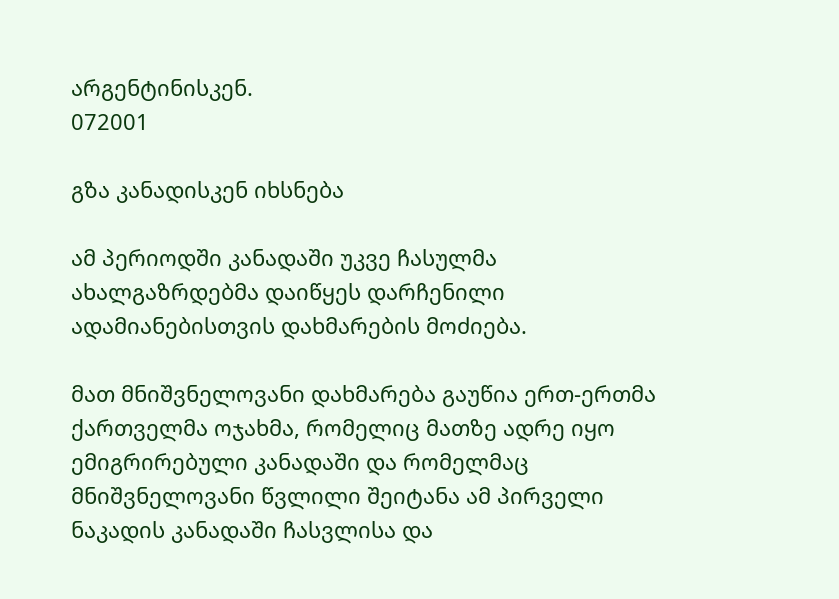არგენტინისკენ.
072001

გზა კანადისკენ იხსნება

ამ პერიოდში კანადაში უკვე ჩასულმა ახალგაზრდებმა დაიწყეს დარჩენილი ადამიანებისთვის დახმარების მოძიება.

მათ მნიშვნელოვანი დახმარება გაუწია ერთ-ერთმა ქართველმა ოჯახმა, რომელიც მათზე ადრე იყო ემიგრირებული კანადაში და რომელმაც მნიშვნელოვანი წვლილი შეიტანა ამ პირველი ნაკადის კანადაში ჩასვლისა და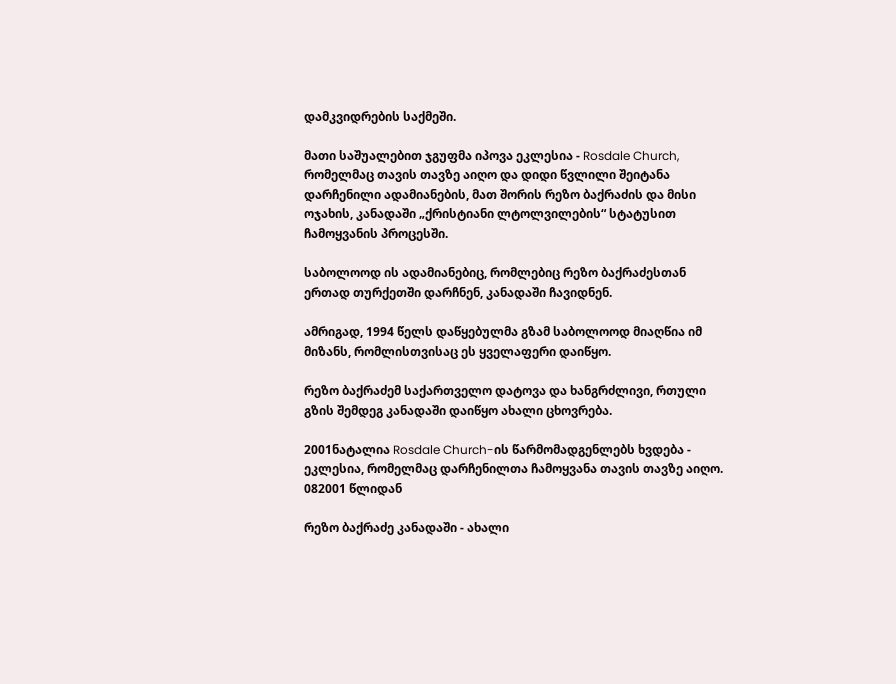დამკვიდრების საქმეში.

მათი საშუალებით ჯგუფმა იპოვა ეკლესია - Rosdale Church, რომელმაც თავის თავზე აიღო და დიდი წვლილი შეიტანა დარჩენილი ადამიანების, მათ შორის რეზო ბაქრაძის და მისი ოჯახის, კანადაში „ქრისტიანი ლტოლვილების“ სტატუსით ჩამოყვანის პროცესში.

საბოლოოდ ის ადამიანებიც, რომლებიც რეზო ბაქრაძესთან ერთად თურქეთში დარჩნენ, კანადაში ჩავიდნენ.

ამრიგად, 1994 წელს დაწყებულმა გზამ საბოლოოდ მიაღწია იმ მიზანს, რომლისთვისაც ეს ყველაფერი დაიწყო.

რეზო ბაქრაძემ საქართველო დატოვა და ხანგრძლივი, რთული გზის შემდეგ კანადაში დაიწყო ახალი ცხოვრება.

2001ნატალია Rosdale Church-ის წარმომადგენლებს ხვდება - ეკლესია, რომელმაც დარჩენილთა ჩამოყვანა თავის თავზე აიღო.
082001 წლიდან

რეზო ბაქრაძე კანადაში - ახალი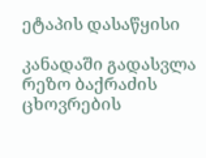ეტაპის დასაწყისი

კანადაში გადასვლა რეზო ბაქრაძის ცხოვრების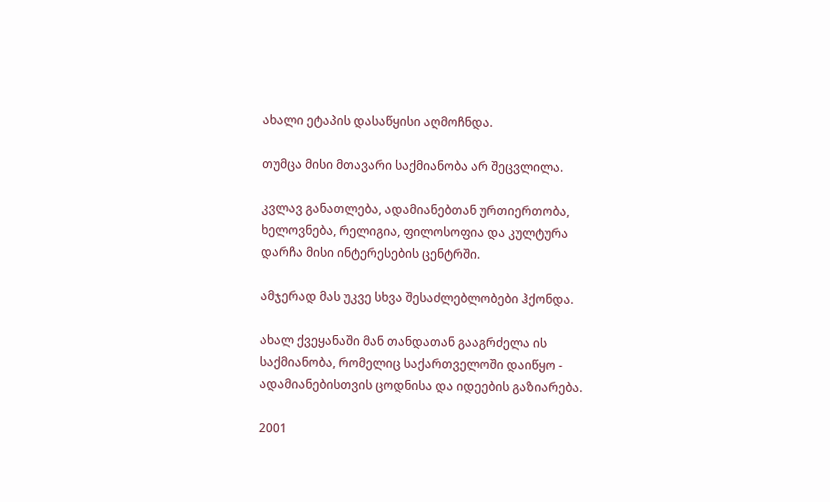ახალი ეტაპის დასაწყისი აღმოჩნდა.

თუმცა მისი მთავარი საქმიანობა არ შეცვლილა.

კვლავ განათლება, ადამიანებთან ურთიერთობა, ხელოვნება, რელიგია, ფილოსოფია და კულტურა დარჩა მისი ინტერესების ცენტრში.

ამჯერად მას უკვე სხვა შესაძლებლობები ჰქონდა.

ახალ ქვეყანაში მან თანდათან გააგრძელა ის საქმიანობა, რომელიც საქართველოში დაიწყო - ადამიანებისთვის ცოდნისა და იდეების გაზიარება.

2001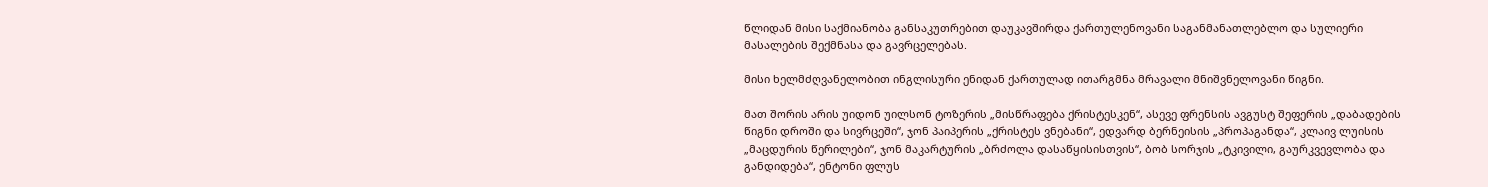წლიდან მისი საქმიანობა განსაკუთრებით დაუკავშირდა ქართულენოვანი საგანმანათლებლო და სულიერი მასალების შექმნასა და გავრცელებას.

მისი ხელმძღვანელობით ინგლისური ენიდან ქართულად ითარგმნა მრავალი მნიშვნელოვანი წიგნი.

მათ შორის არის უიდონ უილსონ ტოზერის „მისწრაფება ქრისტესკენ“, ასევე ფრენსის ავგუსტ შეფერის „დაბადების წიგნი დროში და სივრცეში“, ჯონ პაიპერის „ქრისტეს ვნებანი“, ედვარდ ბერნეისის „პროპაგანდა“, კლაივ ლუისის „მაცდურის წერილები“, ჯონ მაკარტურის „ბრძოლა დასაწყისისთვის“, ბობ სორჯის „ტკივილი, გაურკვევლობა და განდიდება“, ენტონი ფლუს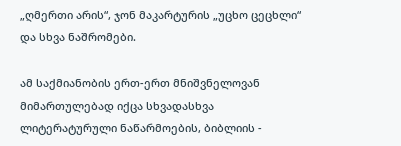„ღმერთი არის“, ჯონ მაკარტურის „უცხო ცეცხლი“ და სხვა ნაშრომები.

ამ საქმიანობის ერთ-ერთ მნიშვნელოვან მიმართულებად იქცა სხვადასხვა ლიტერატურული ნაწარმოების, ბიბლიის -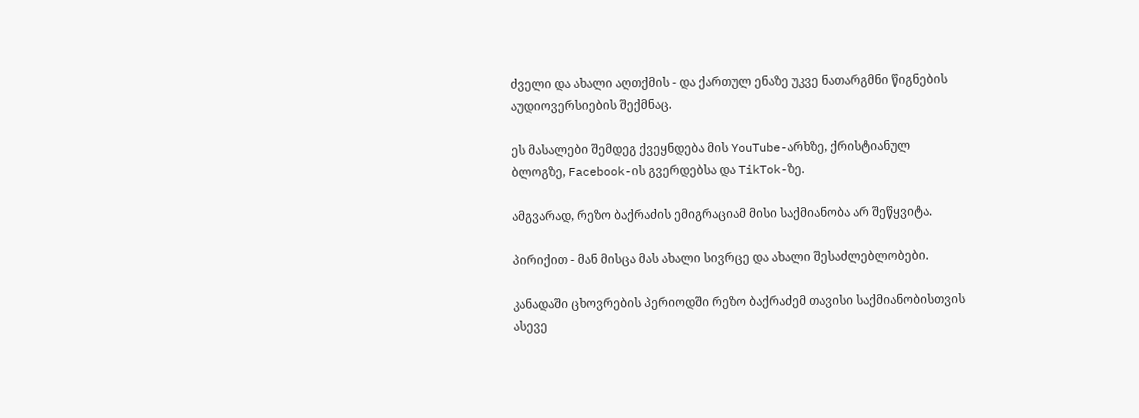ძველი და ახალი აღთქმის - და ქართულ ენაზე უკვე ნათარგმნი წიგნების აუდიოვერსიების შექმნაც.

ეს მასალები შემდეგ ქვეყნდება მის YouTube-არხზე, ქრისტიანულ ბლოგზე, Facebook-ის გვერდებსა და TikTok-ზე.

ამგვარად, რეზო ბაქრაძის ემიგრაციამ მისი საქმიანობა არ შეწყვიტა.

პირიქით - მან მისცა მას ახალი სივრცე და ახალი შესაძლებლობები.

კანადაში ცხოვრების პერიოდში რეზო ბაქრაძემ თავისი საქმიანობისთვის ასევე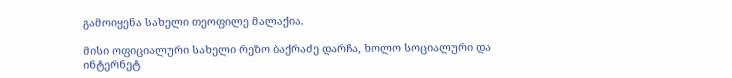გამოიყენა სახელი თეოფილე მალაქია.

მისი ოფიციალური სახელი რეზო ბაქრაძე დარჩა, ხოლო სოციალური და ინტერნეტ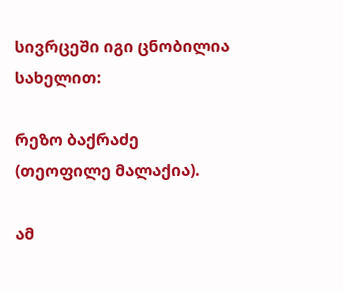სივრცეში იგი ცნობილია სახელით:

რეზო ბაქრაძე (თეოფილე მალაქია).

ამ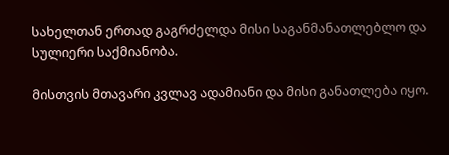სახელთან ერთად გაგრძელდა მისი საგანმანათლებლო და სულიერი საქმიანობა.

მისთვის მთავარი კვლავ ადამიანი და მისი განათლება იყო.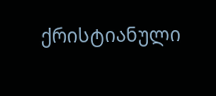ქრისტიანული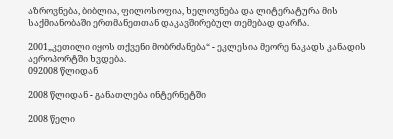აზროვნება, ბიბლია, ფილოსოფია, ხელოვნება და ლიტერატურა მის საქმიანობაში ერთმანეთთან დაკავშირებულ თემებად დარჩა.

2001„კეთილი იყოს თქვენი მობრძანება“ - ეკლესია მეორე ნაკადს კანადის აეროპორტში ხვდება.
092008 წლიდან

2008 წლიდან - განათლება ინტერნეტში

2008 წელი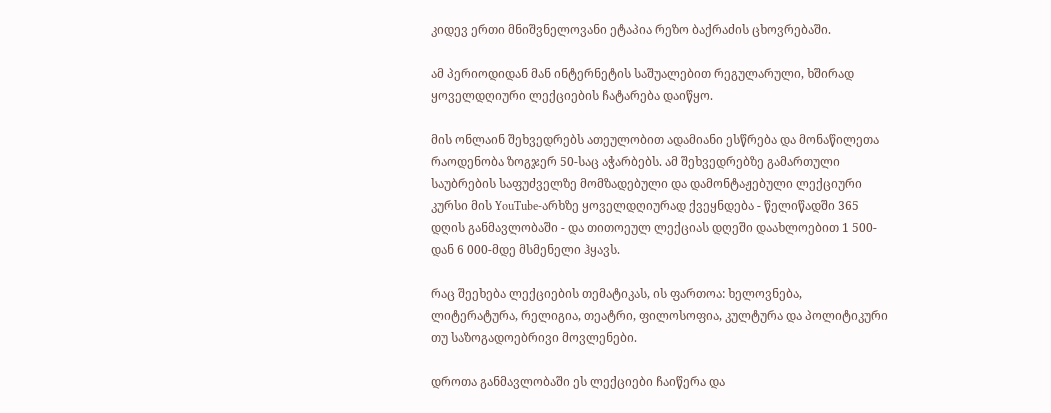კიდევ ერთი მნიშვნელოვანი ეტაპია რეზო ბაქრაძის ცხოვრებაში.

ამ პერიოდიდან მან ინტერნეტის საშუალებით რეგულარული, ხშირად ყოველდღიური ლექციების ჩატარება დაიწყო.

მის ონლაინ შეხვედრებს ათეულობით ადამიანი ესწრება და მონაწილეთა რაოდენობა ზოგჯერ 50-საც აჭარბებს. ამ შეხვედრებზე გამართული საუბრების საფუძველზე მომზადებული და დამონტაჟებული ლექციური კურსი მის YouTube-არხზე ყოველდღიურად ქვეყნდება - წელიწადში 365 დღის განმავლობაში - და თითოეულ ლექციას დღეში დაახლოებით 1 500-დან 6 000-მდე მსმენელი ჰყავს.

რაც შეეხება ლექციების თემატიკას, ის ფართოა: ხელოვნება, ლიტერატურა, რელიგია, თეატრი, ფილოსოფია, კულტურა და პოლიტიკური თუ საზოგადოებრივი მოვლენები.

დროთა განმავლობაში ეს ლექციები ჩაიწერა და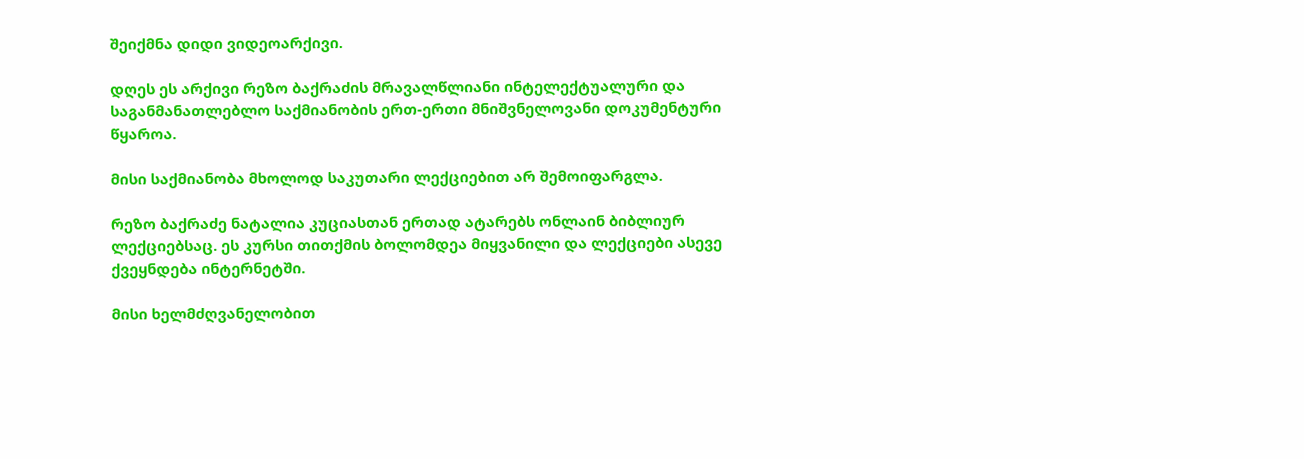შეიქმნა დიდი ვიდეოარქივი.

დღეს ეს არქივი რეზო ბაქრაძის მრავალწლიანი ინტელექტუალური და საგანმანათლებლო საქმიანობის ერთ-ერთი მნიშვნელოვანი დოკუმენტური წყაროა.

მისი საქმიანობა მხოლოდ საკუთარი ლექციებით არ შემოიფარგლა.

რეზო ბაქრაძე ნატალია კუციასთან ერთად ატარებს ონლაინ ბიბლიურ ლექციებსაც. ეს კურსი თითქმის ბოლომდეა მიყვანილი და ლექციები ასევე ქვეყნდება ინტერნეტში.

მისი ხელმძღვანელობით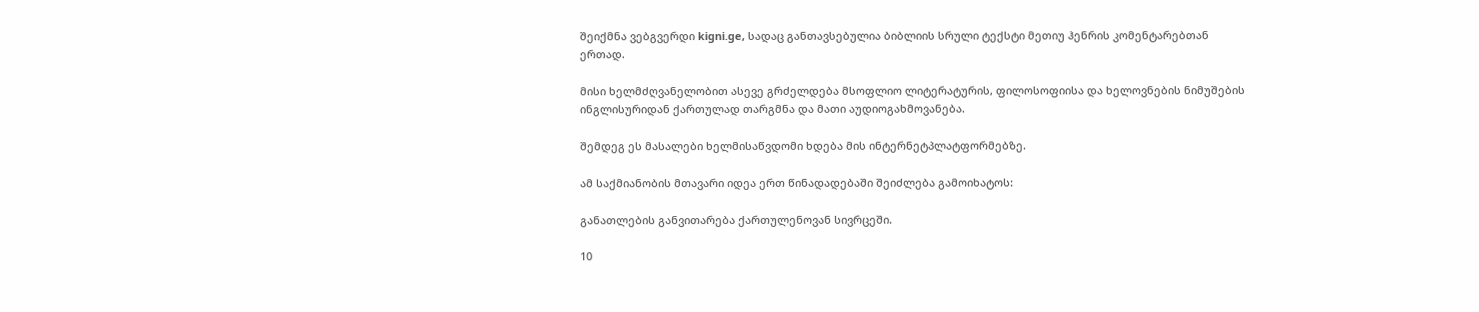შეიქმნა ვებგვერდი kigni.ge, სადაც განთავსებულია ბიბლიის სრული ტექსტი მეთიუ ჰენრის კომენტარებთან ერთად.

მისი ხელმძღვანელობით ასევე გრძელდება მსოფლიო ლიტერატურის, ფილოსოფიისა და ხელოვნების ნიმუშების ინგლისურიდან ქართულად თარგმნა და მათი აუდიოგახმოვანება.

შემდეგ ეს მასალები ხელმისაწვდომი ხდება მის ინტერნეტპლატფორმებზე.

ამ საქმიანობის მთავარი იდეა ერთ წინადადებაში შეიძლება გამოიხატოს:

განათლების განვითარება ქართულენოვან სივრცეში.

10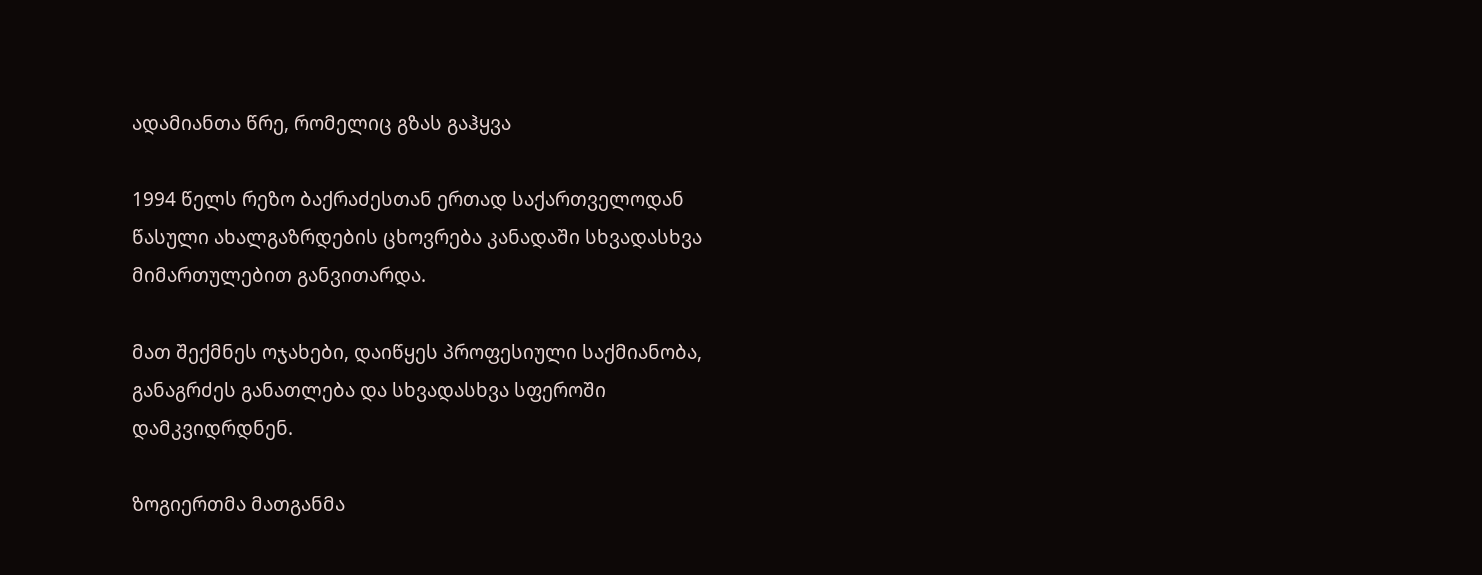ადამიანთა წრე, რომელიც გზას გაჰყვა

1994 წელს რეზო ბაქრაძესთან ერთად საქართველოდან წასული ახალგაზრდების ცხოვრება კანადაში სხვადასხვა მიმართულებით განვითარდა.

მათ შექმნეს ოჯახები, დაიწყეს პროფესიული საქმიანობა, განაგრძეს განათლება და სხვადასხვა სფეროში დამკვიდრდნენ.

ზოგიერთმა მათგანმა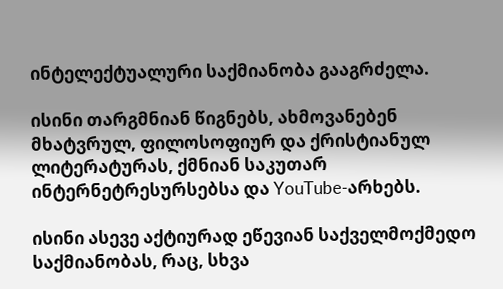ინტელექტუალური საქმიანობა გააგრძელა.

ისინი თარგმნიან წიგნებს, ახმოვანებენ მხატვრულ, ფილოსოფიურ და ქრისტიანულ ლიტერატურას, ქმნიან საკუთარ ინტერნეტრესურსებსა და YouTube-არხებს.

ისინი ასევე აქტიურად ეწევიან საქველმოქმედო საქმიანობას, რაც, სხვა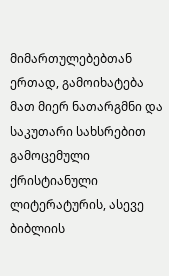მიმართულებებთან ერთად, გამოიხატება მათ მიერ ნათარგმნი და საკუთარი სახსრებით გამოცემული ქრისტიანული ლიტერატურის, ასევე ბიბლიის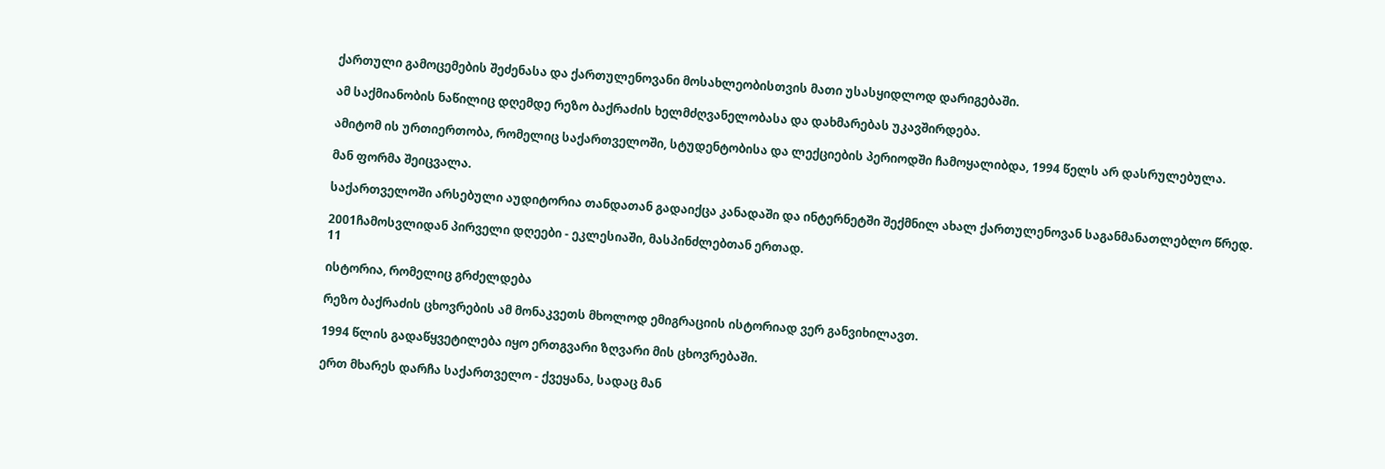ქართული გამოცემების შეძენასა და ქართულენოვანი მოსახლეობისთვის მათი უსასყიდლოდ დარიგებაში.

ამ საქმიანობის ნაწილიც დღემდე რეზო ბაქრაძის ხელმძღვანელობასა და დახმარებას უკავშირდება.

ამიტომ ის ურთიერთობა, რომელიც საქართველოში, სტუდენტობისა და ლექციების პერიოდში ჩამოყალიბდა, 1994 წელს არ დასრულებულა.

მან ფორმა შეიცვალა.

საქართველოში არსებული აუდიტორია თანდათან გადაიქცა კანადაში და ინტერნეტში შექმნილ ახალ ქართულენოვან საგანმანათლებლო წრედ.

2001ჩამოსვლიდან პირველი დღეები - ეკლესიაში, მასპინძლებთან ერთად.
11

ისტორია, რომელიც გრძელდება

რეზო ბაქრაძის ცხოვრების ამ მონაკვეთს მხოლოდ ემიგრაციის ისტორიად ვერ განვიხილავთ.

1994 წლის გადაწყვეტილება იყო ერთგვარი ზღვარი მის ცხოვრებაში.

ერთ მხარეს დარჩა საქართველო - ქვეყანა, სადაც მან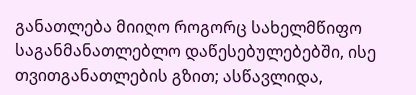განათლება მიიღო როგორც სახელმწიფო საგანმანათლებლო დაწესებულებებში, ისე თვითგანათლების გზით; ასწავლიდა,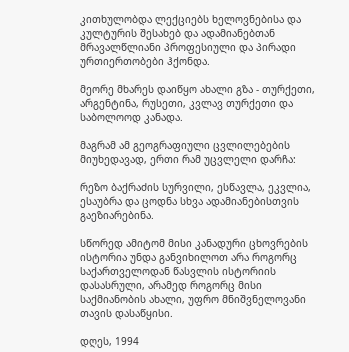კითხულობდა ლექციებს ხელოვნებისა და კულტურის შესახებ და ადამიანებთან მრავალწლიანი პროფესიული და პირადი ურთიერთობები ჰქონდა.

მეორე მხარეს დაიწყო ახალი გზა - თურქეთი, არგენტინა, რუსეთი, კვლავ თურქეთი და საბოლოოდ კანადა.

მაგრამ ამ გეოგრაფიული ცვლილებების მიუხედავად, ერთი რამ უცვლელი დარჩა:

რეზო ბაქრაძის სურვილი, ესწავლა, ეკვლია, ესაუბრა და ცოდნა სხვა ადამიანებისთვის გაეზიარებინა.

სწორედ ამიტომ მისი კანადური ცხოვრების ისტორია უნდა განვიხილოთ არა როგორც საქართველოდან წასვლის ისტორიის დასასრული, არამედ როგორც მისი საქმიანობის ახალი, უფრო მნიშვნელოვანი თავის დასაწყისი.

დღეს, 1994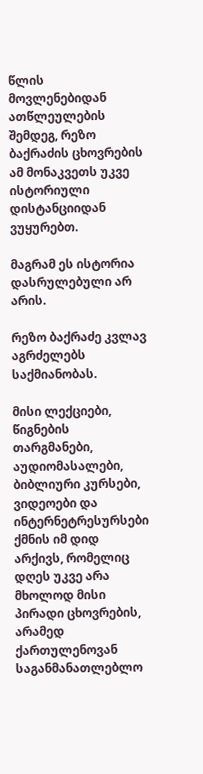წლის მოვლენებიდან ათწლეულების შემდეგ, რეზო ბაქრაძის ცხოვრების ამ მონაკვეთს უკვე ისტორიული დისტანციიდან ვუყურებთ.

მაგრამ ეს ისტორია დასრულებული არ არის.

რეზო ბაქრაძე კვლავ აგრძელებს საქმიანობას.

მისი ლექციები, წიგნების თარგმანები, აუდიომასალები, ბიბლიური კურსები, ვიდეოები და ინტერნეტრესურსები ქმნის იმ დიდ არქივს, რომელიც დღეს უკვე არა მხოლოდ მისი პირადი ცხოვრების, არამედ ქართულენოვან საგანმანათლებლო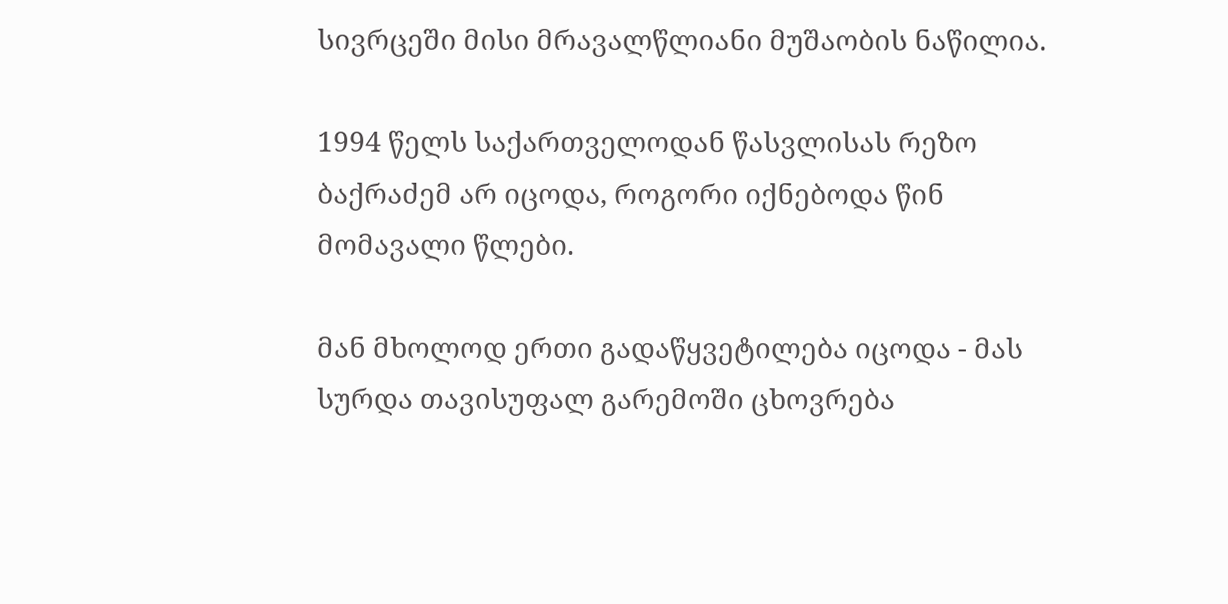სივრცეში მისი მრავალწლიანი მუშაობის ნაწილია.

1994 წელს საქართველოდან წასვლისას რეზო ბაქრაძემ არ იცოდა, როგორი იქნებოდა წინ მომავალი წლები.

მან მხოლოდ ერთი გადაწყვეტილება იცოდა - მას სურდა თავისუფალ გარემოში ცხოვრება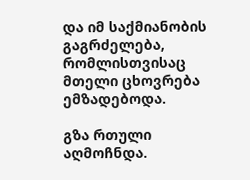და იმ საქმიანობის გაგრძელება, რომლისთვისაც მთელი ცხოვრება ემზადებოდა.

გზა რთული აღმოჩნდა.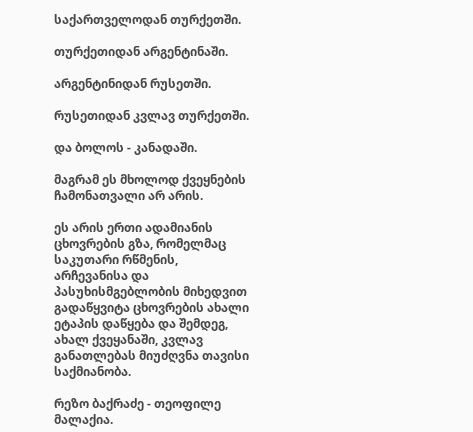საქართველოდან თურქეთში.

თურქეთიდან არგენტინაში.

არგენტინიდან რუსეთში.

რუსეთიდან კვლავ თურქეთში.

და ბოლოს - კანადაში.

მაგრამ ეს მხოლოდ ქვეყნების ჩამონათვალი არ არის.

ეს არის ერთი ადამიანის ცხოვრების გზა, რომელმაც საკუთარი რწმენის, არჩევანისა და პასუხისმგებლობის მიხედვით გადაწყვიტა ცხოვრების ახალი ეტაპის დაწყება და შემდეგ, ახალ ქვეყანაში, კვლავ განათლებას მიუძღვნა თავისი საქმიანობა.

რეზო ბაქრაძე - თეოფილე მალაქია.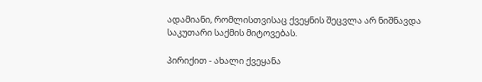ადამიანი, რომლისთვისაც ქვეყნის შეცვლა არ ნიშნავდა საკუთარი საქმის მიტოვებას.

პირიქით - ახალი ქვეყანა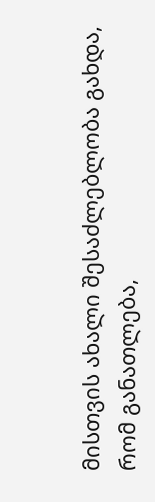მისთვის ახალი შესაძლებლობა გახდა, რომ განათლება,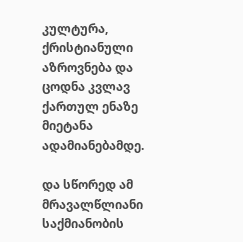კულტურა, ქრისტიანული აზროვნება და ცოდნა კვლავ ქართულ ენაზე მიეტანა ადამიანებამდე.

და სწორედ ამ მრავალწლიანი საქმიანობის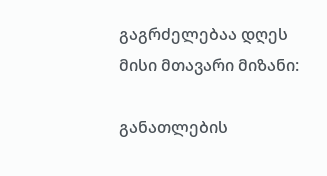გაგრძელებაა დღეს მისი მთავარი მიზანი:

განათლების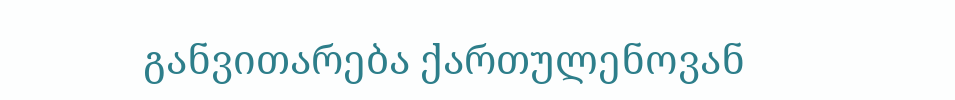განვითარება ქართულენოვან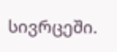სივრცეში.